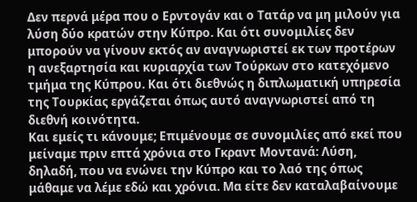Δεν περνά μέρα που ο Ερντογάν και ο Τατάρ να μη μιλούν για λύση δύο κρατών στην Κύπρο. Και ότι συνομιλίες δεν μπορούν να γίνουν εκτός αν αναγνωριστεί εκ των προτέρων η ανεξαρτησία και κυριαρχία των Τούρκων στο κατεχόμενο τμήμα της Κύπρου. Και ότι διεθνώς η διπλωματική υπηρεσία της Τουρκίας εργάζεται όπως αυτό αναγνωριστεί από τη διεθνή κοινότητα.
Και εμείς τι κάνουμε; Επιμένουμε σε συνομιλίες από εκεί που μείναμε πριν επτά χρόνια στο Γκραντ Μοντανά: Λύση, δηλαδή, που να ενώνει την Κύπρο και το λαό της όπως μάθαμε να λέμε εδώ και χρόνια. Μα είτε δεν καταλαβαίνουμε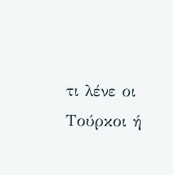τι λένε οι Τούρκοι ή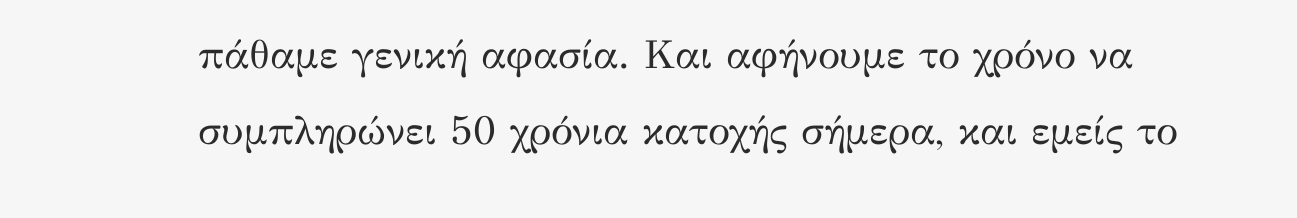πάθαμε γενική αφασία. Και αφήνουμε το χρόνο να συμπληρώνει 50 χρόνια κατοχής σήμερα, και εμείς το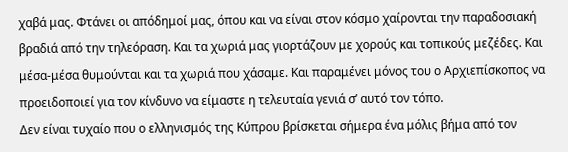χαβά μας. Φτάνει οι απόδημοί μας, όπου και να είναι στον κόσμο χαίρονται την παραδοσιακή βραδιά από την τηλεόραση. Και τα χωριά μας γιορτάζουν με χορούς και τοπικούς μεζέδες. Και μέσα-μέσα θυμούνται και τα χωριά που χάσαμε. Και παραμένει μόνος του ο Αρχιεπίσκοπος να προειδοποιεί για τον κίνδυνο να είμαστε η τελευταία γενιά σ’ αυτό τον τόπο.
Δεν είναι τυχαίο που ο ελληνισμός της Κύπρου βρίσκεται σήμερα ένα μόλις βήμα από τον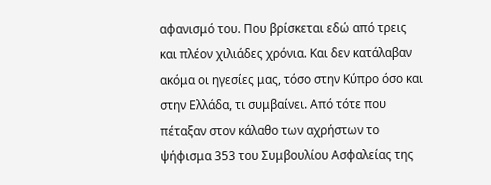αφανισμό του. Που βρίσκεται εδώ από τρεις και πλέον χιλιάδες χρόνια. Και δεν κατάλαβαν ακόμα οι ηγεσίες μας, τόσο στην Κύπρο όσο και στην Ελλάδα, τι συμβαίνει. Από τότε που πέταξαν στον κάλαθο των αχρήστων το ψήφισμα 353 του Συμβουλίου Ασφαλείας της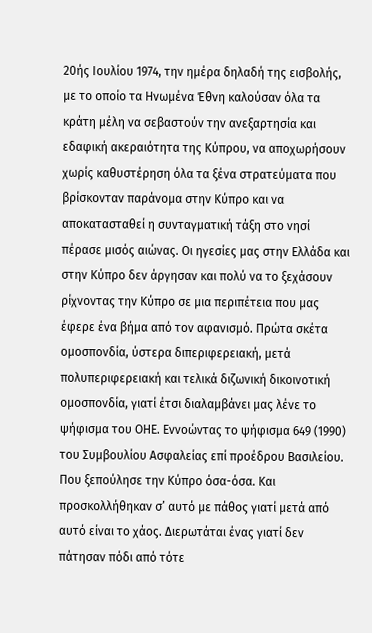20ής Ιουλίου 1974, την ημέρα δηλαδή της εισβολής, με το οποίο τα Ηνωμένα Έθνη καλούσαν όλα τα κράτη μέλη να σεβαστούν την ανεξαρτησία και εδαφική ακεραιότητα της Κύπρου, να αποχωρήσουν χωρίς καθυστέρηση όλα τα ξένα στρατεύματα που βρίσκονταν παράνομα στην Κύπρο και να αποκατασταθεί η συνταγματική τάξη στο νησί πέρασε μισός αιώνας. Οι ηγεσίες μας στην Ελλάδα και στην Κύπρο δεν άργησαν και πολύ να το ξεχάσουν ρίχνοντας την Κύπρο σε μια περιπέτεια που μας έφερε ένα βήμα από τον αφανισμό. Πρώτα σκέτα ομοσπονδία, ύστερα διπεριφερειακή, μετά πολυπεριφερειακή και τελικά διζωνική δικοινοτική ομοσπονδία, γιατί έτσι διαλαμβάνει μας λένε το ψήφισμα του ΟΗΕ. Εννοώντας το ψήφισμα 649 (1990) του Συμβουλίου Ασφαλείας επί προέδρου Βασιλείου. Που ξεπούλησε την Κύπρο όσα-όσα. Και προσκολλήθηκαν σ’ αυτό με πάθος γιατί μετά από αυτό είναι το χάος. Διερωτάται ένας γιατί δεν πάτησαν πόδι από τότε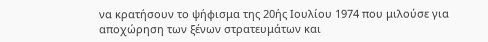να κρατήσουν το ψήφισμα της 20ής Ιουλίου 1974 που μιλούσε για αποχώρηση των ξένων στρατευμάτων και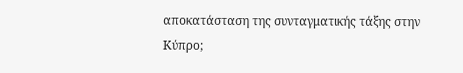αποκατάσταση της συνταγματικής τάξης στην Κύπρο;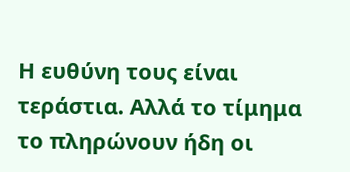Η ευθύνη τους είναι τεράστια. Αλλά το τίμημα το πληρώνουν ήδη οι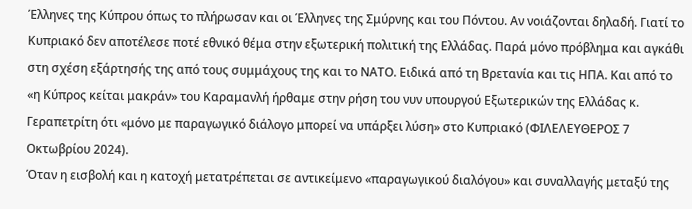Έλληνες της Κύπρου όπως το πλήρωσαν και οι Έλληνες της Σμύρνης και του Πόντου. Αν νοιάζονται δηλαδή. Γιατί το Κυπριακό δεν αποτέλεσε ποτέ εθνικό θέμα στην εξωτερική πολιτική της Ελλάδας. Παρά μόνο πρόβλημα και αγκάθι στη σχέση εξάρτησής της από τους συμμάχους της και το ΝΑΤΟ. Ειδικά από τη Βρετανία και τις ΗΠΑ. Και από το «η Κύπρος κείται μακράν» του Καραμανλή ήρθαμε στην ρήση του νυν υπουργού Εξωτερικών της Ελλάδας κ. Γεραπετρίτη ότι «μόνο με παραγωγικό διάλογο μπορεί να υπάρξει λύση» στο Κυπριακό (ΦΙΛΕΛΕΥΘΕΡΟΣ 7 Οκτωβρίου 2024).
Όταν η εισβολή και η κατοχή μετατρέπεται σε αντικείμενο «παραγωγικού διαλόγου» και συναλλαγής μεταξύ της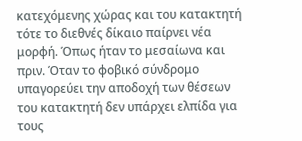κατεχόμενης χώρας και του κατακτητή τότε το διεθνές δίκαιο παίρνει νέα μορφή. Όπως ήταν το μεσαίωνα και πριν. Όταν το φοβικό σύνδρομο υπαγορεύει την αποδοχή των θέσεων του κατακτητή δεν υπάρχει ελπίδα για τους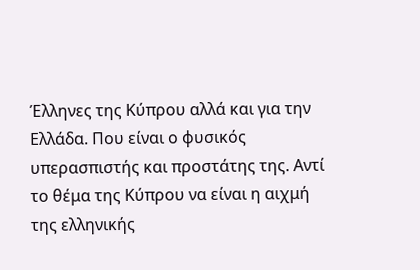Έλληνες της Κύπρου αλλά και για την Ελλάδα. Που είναι ο φυσικός υπερασπιστής και προστάτης της. Αντί το θέμα της Κύπρου να είναι η αιχμή της ελληνικής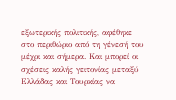εξωτερικής πολιτικής, αφέθηκε στο περιθώριο από τη γένεσή του μέχρι και σήμερα. Και μπορεί οι σχέσεις καλής γειτονίας μεταξύ Ελλάδας και Τουρκίας να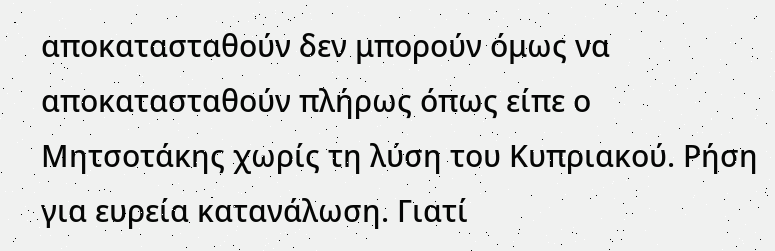αποκατασταθούν δεν μπορούν όμως να αποκατασταθούν πλήρως όπως είπε ο Μητσοτάκης χωρίς τη λύση του Κυπριακού. Ρήση για ευρεία κατανάλωση. Γιατί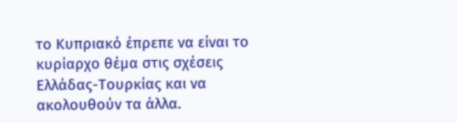το Κυπριακό έπρεπε να είναι το κυρίαρχο θέμα στις σχέσεις Ελλάδας-Τουρκίας και να ακολουθούν τα άλλα.